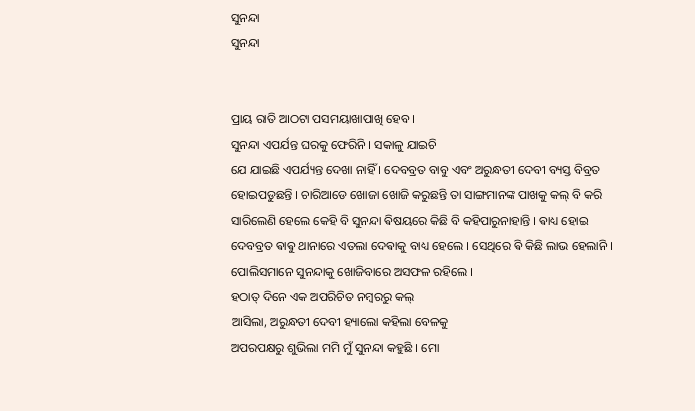ସୁନନ୍ଦା
ସୁନନ୍ଦା


ପ୍ରାୟ ରାତି ଆଠଟା ପସମୟାଖାପାଖି ହେବ ।
ସୁନନ୍ଦା ଏପର୍ଯନ୍ତ ଘରକୁ ଫେରିନି । ସକାଳୁ ଯାଇଚି
ଯେ ଯାଇଛି ଏପର୍ଯ୍ୟନ୍ତ ଦେଖା ନାହିଁ । ଦେବବ୍ରତ ବାବୁ ଏବଂ ଅରୁନ୍ଧତୀ ଦେବୀ ବ୍ୟସ୍ତ ବିବ୍ରତ ହୋଇପଡୁଛନ୍ତି । ଚାରିଆଡେ ଖୋଜା ଖୋଜି କରୁଛନ୍ତି ତା ସାଙ୍ଗମାନଙ୍କ ପାଖକୁ କଲ୍ ବି କରି ସାରିଲେଣି ହେଲେ କେହି ବି ସୁନନ୍ଦା ଵିଷୟରେ କିଛି ବି କହିପାରୁନାହାନ୍ତି । ଵାଧ୍ୟ ହୋଇ ଦେବବ୍ରତ ଵାଵୁ ଥାନାରେ ଏତଲା ଦେଵାକୁ ବାଧ୍ୟ ହେଲେ । ସେଥିରେ ଵି କିଛି ଲାଭ ହେଲାନି । ପୋଲିସମାନେ ସୁନନ୍ଦାକୁ ଖୋଜିବାରେ ଅସଫଳ ରହିଲେ ।
ହଠାତ୍ ଦିନେ ଏକ ଅପରିଚିତ ନମ୍ବରରୁ କଲ୍
ଆସିଲା, ଅରୁନ୍ଧତୀ ଦେବୀ ହ୍ୟାଲୋ କହିଲା ବେଳକୁ
ଅପରପକ୍ଷରୁ ଶୁଭିଲା ମମି ମୁଁ ସୁନନ୍ଦା କହୁଛି । ମୋ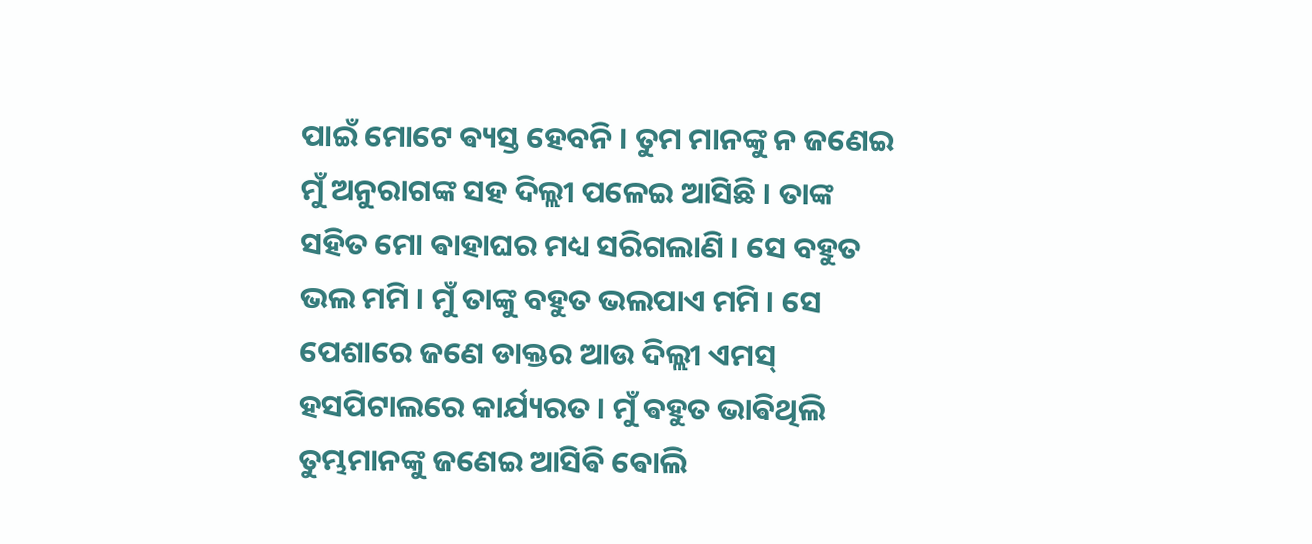ପାଇଁ ମୋଟେ ଵ୍ୟସ୍ତ ହେବନି । ତୁମ ମାନଙ୍କୁ ନ ଜଣେଇ
ମୁଁ ଅନୁରାଗଙ୍କ ସହ ଦିଲ୍ଲୀ ପଳେଇ ଆସିଛି । ତାଙ୍କ
ସହିତ ମୋ ଵାହାଘର ମଧ୍ୟ ସରିଗଲାଣି । ସେ ବହୁତ
ଭଲ ମମି । ମୁଁ ତାଙ୍କୁ ବହୁତ ଭଲପାଏ ମମି । ସେ
ପେଶାରେ ଜଣେ ଡାକ୍ତର ଆଉ ଦିଲ୍ଲୀ ଏମସ୍
ହସପିଟାଲରେ କାର୍ଯ୍ୟରତ । ମୁଁ ଵହୁତ ଭାଵିଥିଲି
ତୁମ୍ଭମାନଙ୍କୁ ଜଣେଇ ଆସିଵି ଵୋଲି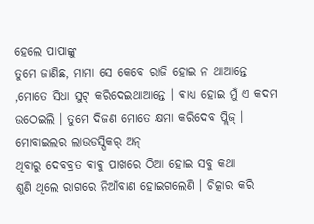ହେଲେ ପାପାଙ୍କୁ
ତୁମେ ଜାଣିଛ, ମାମା ସେ କେବେ ରାଜି ହୋଇ ନ ଥାଆନ୍ତେ ,ମୋତେ ସିଧା ସୁଟ୍ କରିଦେଇଥାଆନ୍ତେ । ଵାଧ୍ୟ ହୋଇ ମୁଁ ଏ କଦମ ଉଠେଇଲି । ତୁମେ ଦିଜଣ ମୋତେ କ୍ଷମା କରିଦେବ ପ୍ଲିଜ୍ ।
ମୋବାଇଲର ଲାଉଡସ୍ପିକର୍ ଅନ୍
ଥିବାରୁ ଦେବବ୍ରତ ଵାଵୁ ପାଖରେ ଠିଆ ହୋଇ ସବୁ କଥା
ଶୁଣି ଥିଲେ ରାଗରେ ନିଆଁବାଣ ହୋଇଗଲେଣି । ଚିତ୍କାର କରି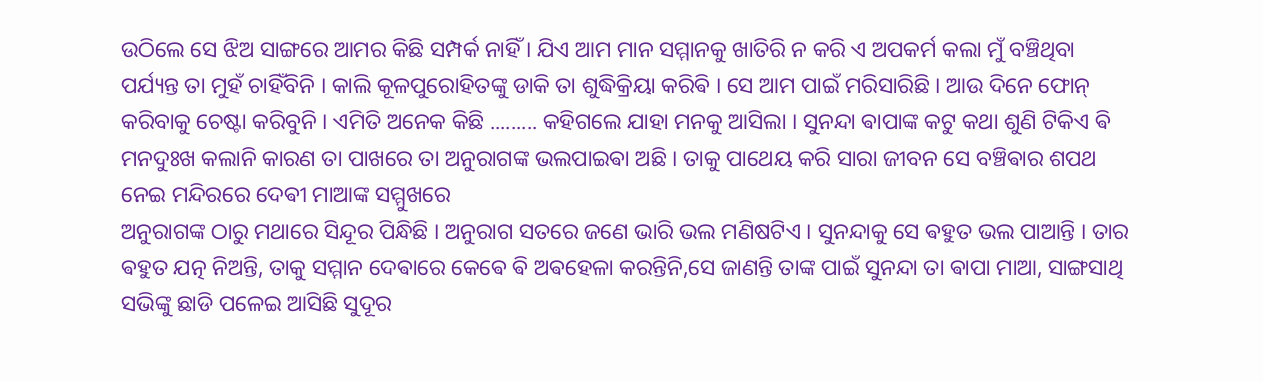ଉଠିଲେ ସେ ଝିଅ ସାଙ୍ଗରେ ଆମର କିଛି ସମ୍ପର୍କ ନାହିଁ । ଯିଏ ଆମ ମାନ ସମ୍ମାନକୁ ଖାତିରି ନ କରି ଏ ଅପକର୍ମ କଲା ମୁଁ ବଞ୍ଚିଥିବା ପର୍ଯ୍ୟନ୍ତ ତା ମୁହଁ ଚାହିଁବିନି । କାଲି କୂଳପୁରୋହିତଙ୍କୁ ଡାକି ତା ଶୁଦ୍ଧିକ୍ରିୟା କରିଵି । ସେ ଆମ ପାଇଁ ମରିସାରିଛି । ଆଉ ଦିନେ ଫୋନ୍ କରିବାକୁ ଚେଷ୍ଟା କରିବୁନି । ଏମିତି ଅନେକ କିଛି ......... କହିଗଲେ ଯାହା ମନକୁ ଆସିଲା । ସୁନନ୍ଦା ଵାପାଙ୍କ କଟୁ କଥା ଶୁଣି ଟିକିଏ ଵି ମନଦୁଃଖ କଲାନି କାରଣ ତା ପାଖରେ ତା ଅନୁରାଗଙ୍କ ଭଲପାଇଵା ଅଛି । ତାକୁ ପାଥେୟ କରି ସାରା ଜୀବନ ସେ ବଞ୍ଚିଵାର ଶପଥ ନେଇ ମନ୍ଦିରରେ ଦେଵୀ ମାଆଙ୍କ ସମ୍ମୁଖରେ
ଅନୁରାଗଙ୍କ ଠାରୁ ମଥାରେ ସିନ୍ଦୂର ପିନ୍ଧିଛି । ଅନୁରାଗ ସତରେ ଜଣେ ଭାରି ଭଲ ମଣିଷଟିଏ । ସୁନନ୍ଦାକୁ ସେ ଵହୁତ ଭଲ ପାଆନ୍ତି । ତାର ଵହୁତ ଯତ୍ନ ନିଅନ୍ତି, ତାକୁ ସମ୍ମାନ ଦେଵାରେ କେଵେ ଵି ଅଵହେଳା କରନ୍ତିନି,ସେ ଜାଣନ୍ତି ତାଙ୍କ ପାଇଁ ସୁନନ୍ଦା ତା ଵାପା ମାଆ, ସାଙ୍ଗସାଥି ସଭିଙ୍କୁ ଛାଡି ପଳେଇ ଆସିଛି ସୁଦୂର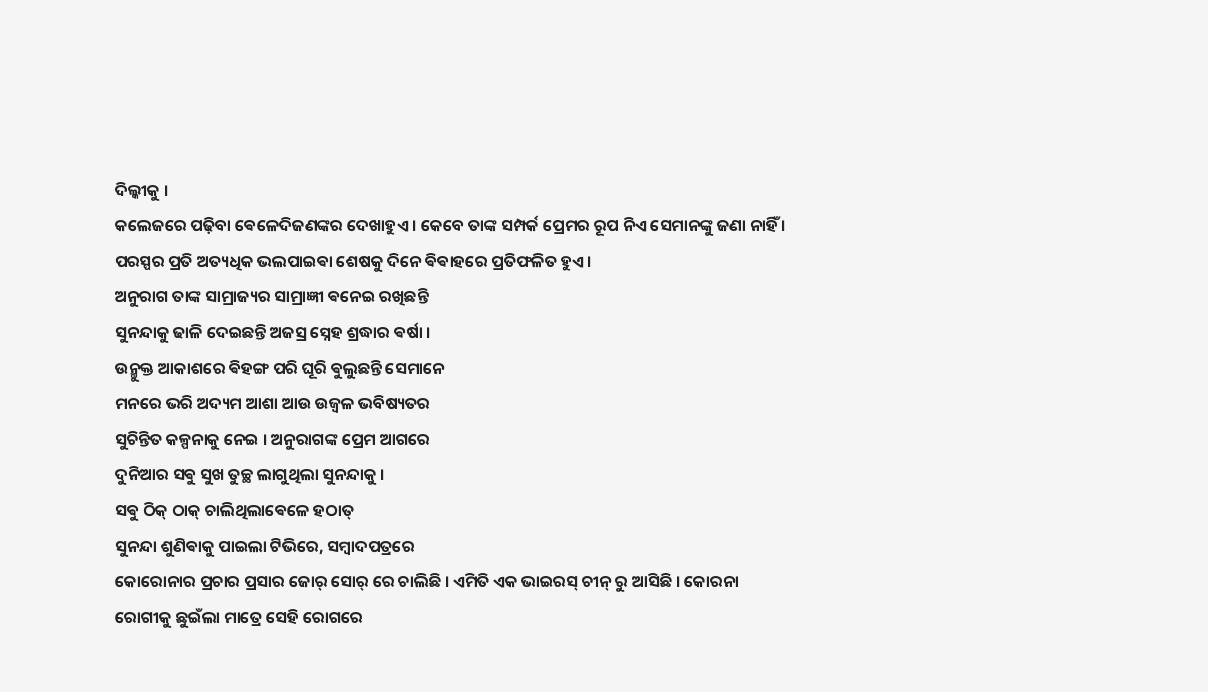ଦିଲ୍କୀକୁ ।
କଲେଜରେ ପଢ଼ିବା ଵେଳେଦିଜଣଙ୍କର ଦେଖାହୁଏ । କେବେ ତାଙ୍କ ସମ୍ପର୍କ ପ୍ରେମର ରୂପ ନିଏ ସେମାନଙ୍କୁ ଜଣା ନାହିଁ । ପରସ୍ପର ପ୍ରତି ଅତ୍ୟଧିକ ଭଲପାଇଵା ଶେଷକୁ ଦିନେ ଵିଵାହରେ ପ୍ରତିଫଳିତ ହୁଏ ।
ଅନୁରାଗ ତାଙ୍କ ସାମ୍ରାଜ୍ୟର ସାମ୍ରାଜ୍ଞୀ ଵନେଇ ରଖିଛନ୍ତି
ସୁନନ୍ଦାକୁ ଢାଳି ଦେଇଛନ୍ତି ଅଜସ୍ର ସ୍ନେହ ଶ୍ରଦ୍ଧାର ଵର୍ଷା ।
ଉନ୍ମୁକ୍ତ ଆକାଶରେ ଵିହଙ୍ଗ ପରି ଘୂରି ଵୁଲୁଛନ୍ତି ସେମାନେ
ମନରେ ଭରି ଅଦ୍ୟମ ଆଶା ଆଉ ଉଜ୍ୱଳ ଭବିଷ୍ୟତର
ସୁଚିନ୍ତିତ କଳ୍ପନାକୁ ନେଇ । ଅନୁରାଗଙ୍କ ପ୍ରେମ ଆଗରେ
ଦୁନିଆର ସଵୁ ସୁଖ ତୁଚ୍ଛ ଲାଗୁଥିଲା ସୁନନ୍ଦାକୁ ।
ସଵୁ ଠିକ୍ ଠାକ୍ ଚାଲିଥିଲାଵେଳେ ହଠାତ୍
ସୁନନ୍ଦା ଶୁଣିଵାକୁ ପାଇଲା ଟିଭିରେ, ସମ୍ବାଦପତ୍ରରେ
କୋରୋନାର ପ୍ରଚାର ପ୍ରସାର ଜୋର୍ ସୋର୍ ରେ ଚାଲିଛି । ଏମିତି ଏକ ଭାଇରସ୍ ଚୀନ୍ ରୁ ଆସିଛି । କୋରନା ରୋଗୀକୁ ଛୁଇଁଲା ମାତ୍ରେ ସେହି ରୋଗରେ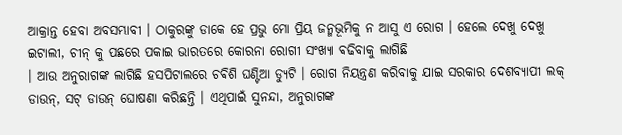ଆକ୍ରାନ୍ତ ହେବା ଅବସମ୍ଭାବୀ । ଠାକୁରଙ୍କୁ ଡାକେ ହେ ପ୍ରଭୁ ମୋ ପ୍ରିୟ ଜନ୍ମଭୂମିକୁ ନ ଆସୁ ଏ ରୋଗ । ହେଲେ ଦେଖୁ ଦେଖୁ ଇଟାଲୀ, ଚୀନ୍ କୁ ପଛରେ ପକାଇ ଭାରତରେ କୋରନା ରୋଗୀ ସଂଖ୍ୟା ଵଢିବାକୁ ଲାଗିଛି
। ଆଉ ଅନୁରାଗଙ୍କ ଲାଗିଛି ହସପିଟାଲରେ ଚଵିଶି ଘଣ୍ଟିଆ ଡ୍ୟୁଟି । ରୋଗ ନିୟନ୍ତ୍ରଣ କରିବାକୁ ଯାଇ ସରକାର ଦେଶବ୍ୟାପୀ ଲକ୍ ଡାଉନ୍, ସଟ୍ ଡାଉନ୍ ଘୋଷଣା କରିଛନ୍ତି । ଏଥିପାଇଁ ସୁନନ୍ଦା, ଅନୁରାଗଙ୍କ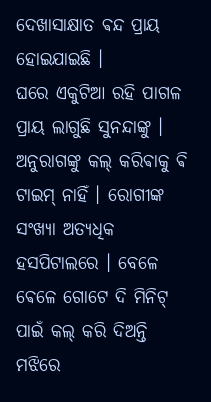ଦେଖାସାକ୍ଷାତ ଵନ୍ଦ ପ୍ରାୟ ହୋଇଯାଇଛି ।
ଘରେ ଏକୁଟିଆ ରହି ପାଗଳ ପ୍ରାୟ ଲାଗୁଛି ସୁନନ୍ଦାଙ୍କୁ ।
ଅନୁରାଗଙ୍କୁ କଲ୍ କରିଵାକୁ ଵି ଟାଇମ୍ ନାହିଁ । ରୋଗୀଙ୍କ
ସଂଖ୍ୟା ଅତ୍ୟଧିକ ହସପିଟାଲରେ । ବେଳେ ଵେଳେ ଗୋଟେ ଦି ମିନିଟ୍ ପାଇଁ କଲ୍ କରି ଦିଅନ୍ତି ମଝିରେ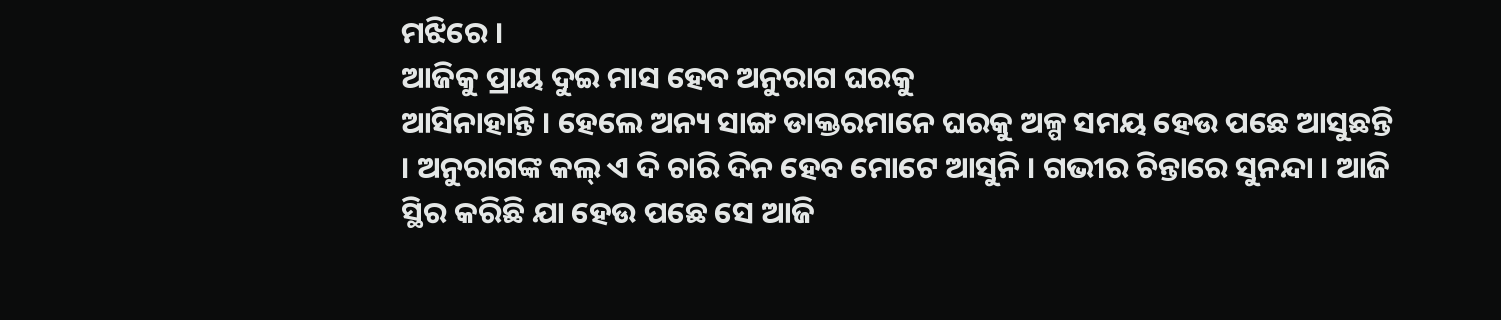ମଝିରେ ।
ଆଜିକୁ ପ୍ରାୟ ଦୁଇ ମାସ ହେବ ଅନୁରାଗ ଘରକୁ
ଆସିନାହାନ୍ତି । ହେଲେ ଅନ୍ୟ ସାଙ୍ଗ ଡାକ୍ତରମାନେ ଘରକୁ ଅଳ୍ପ ସମୟ ହେଉ ପଛେ ଆସୁଛନ୍ତି । ଅନୁରାଗଙ୍କ କଲ୍ ଏ ଦି ଚାରି ଦିନ ହେବ ମୋଟେ ଆସୁନି । ଗଭୀର ଚିନ୍ତାରେ ସୁନନ୍ଦା । ଆଜି ସ୍ଥିର କରିଛି ଯା ହେଉ ପଛେ ସେ ଆଜି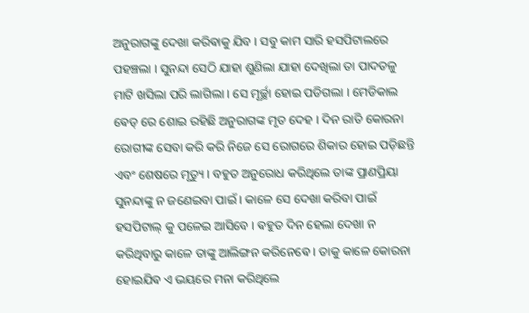ଅନୁରାଗଙ୍କୁ ଦେଖା କରିଵାକୁ ଯିବ । ସବୁ କାମ ସାରି ହସପିଟାଲରେ ପହଞ୍ଚଲା । ସୁନନ୍ଦା ସେଠି ଯାହା ଶୁଣିଲା ଯାହା ଦେଖିଲା ତା ପାଦତଳୁ
ମାଟି ଖସିଲା ପରି ଲାଗିଲା । ସେ ମୂର୍ଚ୍ଛା ହୋଇ ପଡିଗଲା । ମେଡିକାଲ ଵେଡ୍ ରେ ଶୋଇ ରହିଛି ଅନୁରାଗଙ୍କ ମୃତ ଦେହ । ଦିନ ରାତି କୋରନା ରୋଗୀଙ୍କ ସେବା କରି କରି ନିଜେ ସେ ରୋଗରେ ଶିକାର ହୋଇ ପଡ଼ିଛନ୍ତି ଏବଂ ଶେଷରେ ମୃତ୍ୟୁ । ବହୁତ ଅନୁରୋଧ କରିଥିଲେ ତାଙ୍କ ପ୍ରାଣପ୍ରିୟା ସୁନନ୍ଦାଙ୍କୁ ନ ଜଣେଇବା ପାଇଁ । କାଳେ ସେ ଦେଖା କରିବା ପାଇଁ ହସପିଟାଲ୍ କୁ ପଳେଇ ଆସିବେ । ଵହୁତ ଦିନ ହେଲା ଦେଖା ନ କରିଥିବାରୁ କାଳେ ତାଙ୍କୁ ଆଲିଙ୍ଗନ କରିନେଵେ । ତାକୁ କାଳେ କୋରନା ହୋଇଯିଵ ଏ ଭୟରେ ମନା କରିଥିଲେ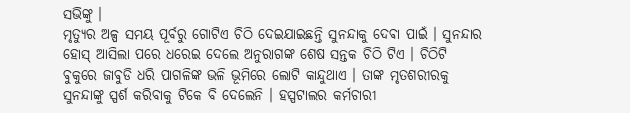ସଭିଙ୍କୁ ।
ମୃତ୍ୟୁର ଅଳ୍ପ ସମୟ ପୂର୍ବରୁ ଗୋଟିଏ ଚିଠି ଦେଇଯାଇଛନ୍ତି ସୁନନ୍ଦାକୁ ଦେଵା ପାଇଁ । ସୁନନ୍ଦାର ହୋସ୍ ଆସିଲା ପରେ ଧରେଇ ଦେଲେ ଅନୁରାଗଙ୍କ ଶେଷ ସନ୍ତକ ଚିଠି ଟିଏ । ଚିଠିଟି ଵୁକୁରେ ଜାଵୁଡି ଧରି ପାଗଳିଙ୍କ ଭଳି ଭୂମିରେ ଲୋଟି କାନ୍ଦୁଥାଏ । ତାଙ୍କ ମୃତଶରୀରକୁ ସୁନନ୍ଦାଙ୍କୁ ସ୍ପର୍ଶ କରିବାକୁ ଟିକେ ବି ଦେଲେନି । ହସ୍ପଟାଲର କର୍ମଚାରୀ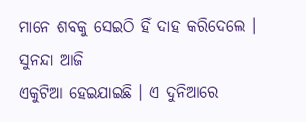ମାନେ ଶବକୁ ସେଇଠି ହିଁ ଦାହ କରିଦେଲେ । ସୁନନ୍ଦା ଆଜି
ଏକୁଟିଆ ହେଇଯାଇଛି । ଏ ଦୁନିଆରେ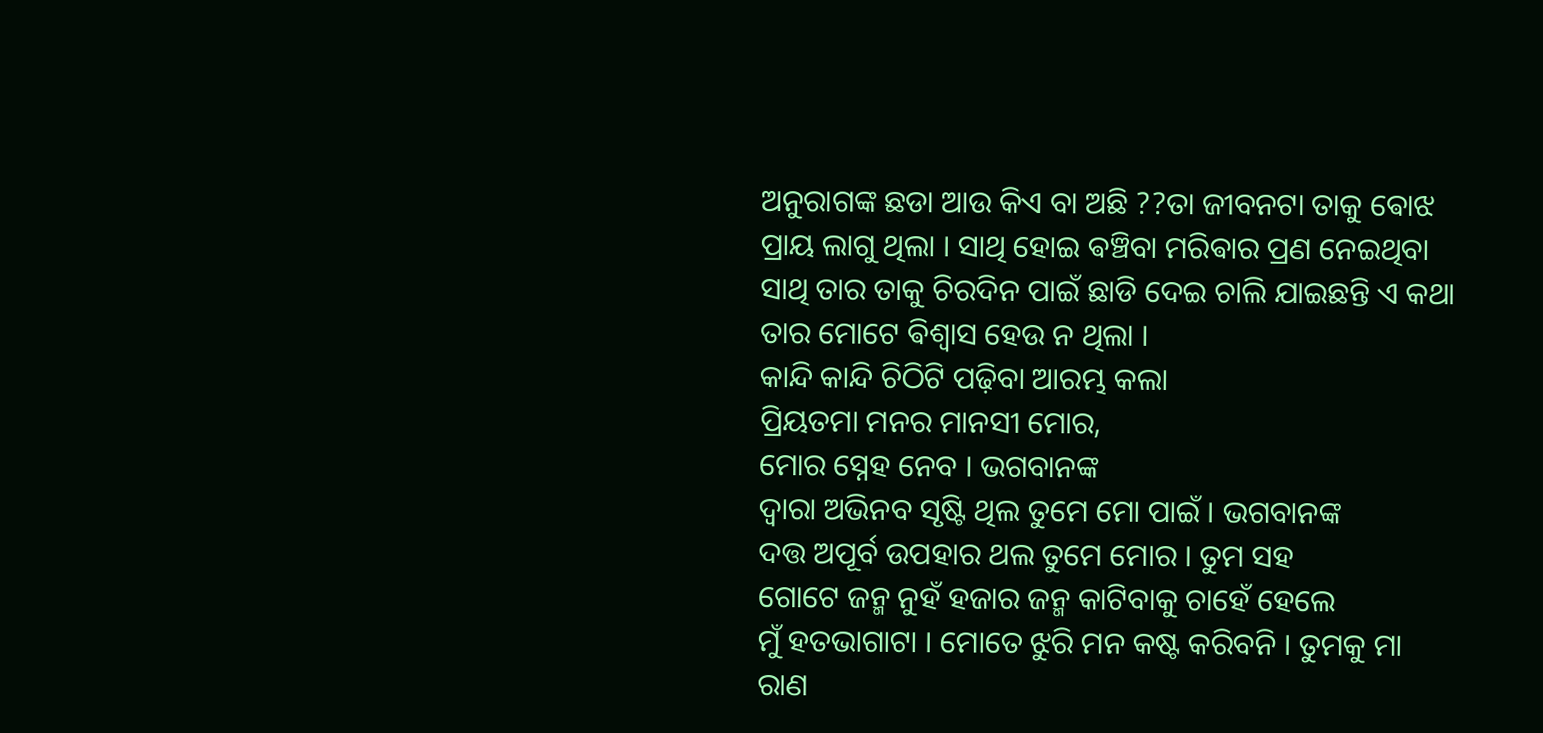ଅନୁରାଗଙ୍କ ଛଡା ଆଉ କିଏ ବା ଅଛି ??ତା ଜୀବନଟା ତାକୁ ଵୋଝ ପ୍ରାୟ ଲାଗୁ ଥିଲା । ସାଥି ହୋଇ ଵଞ୍ଚିବା ମରିଵାର ପ୍ରଣ ନେଇଥିବା ସାଥି ତାର ତାକୁ ଚିରଦିନ ପାଇଁ ଛାଡି ଦେଇ ଚାଲି ଯାଇଛନ୍ତି ଏ କଥା ତାର ମୋଟେ ଵିଶ୍ୱାସ ହେଉ ନ ଥିଲା ।
କାନ୍ଦି କାନ୍ଦି ଚିଠିଟି ପଢ଼ିବା ଆରମ୍ଭ କଲା
ପ୍ରିୟତମା ମନର ମାନସୀ ମୋର,
ମୋର ସ୍ନେହ ନେବ । ଭଗବାନଙ୍କ
ଦ୍ୱାରା ଅଭିନବ ସୃଷ୍ଟି ଥିଲ ତୁମେ ମୋ ପାଇଁ । ଭଗବାନଙ୍କ
ଦତ୍ତ ଅପୂର୍ବ ଉପହାର ଥଲ ତୁମେ ମୋର । ତୁମ ସହ
ଗୋଟେ ଜନ୍ମ ନୁହଁ ହଜାର ଜନ୍ମ କାଟିବାକୁ ଚାହେଁ ହେଲେ
ମୁଁ ହତଭାଗାଟା । ମୋତେ ଝୁରି ମନ କଷ୍ଟ କରିବନି । ତୁମକୁ ମା ରାଣ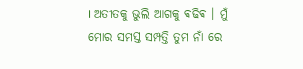। ଅତୀତକୁ ଭୁଲି ଆଗକୁ ଵଢିଵ । ମୁଁ ମୋର ସମସ୍ତ ସମ୍ପତ୍ତି ତୁମ ନାଁ ରେ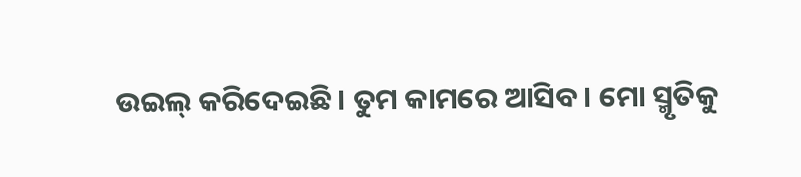ଉଇଲ୍ କରିଦେଇଛି । ତୁମ କାମରେ ଆସିବ । ମୋ ସ୍ମୃତିକୁ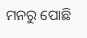ମନରୁ ପୋଛି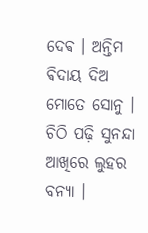ଦେଵ । ଅନ୍ତିମ ଵିଦାୟ ଦିଅ ମୋତେ ସୋନୁ । ଚିଠି ପଢ଼ି ସୁନନ୍ଦା ଆଖିରେ ଲୁହର ବନ୍ୟା ।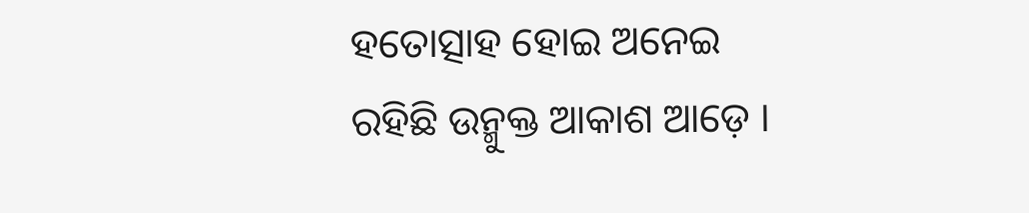ହତୋତ୍ସାହ ହୋଇ ଅନେଇ ରହିଛି ଉନ୍ମୁକ୍ତ ଆକାଶ ଆଡ଼େ ।